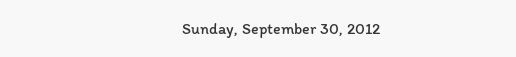Sunday, September 30, 2012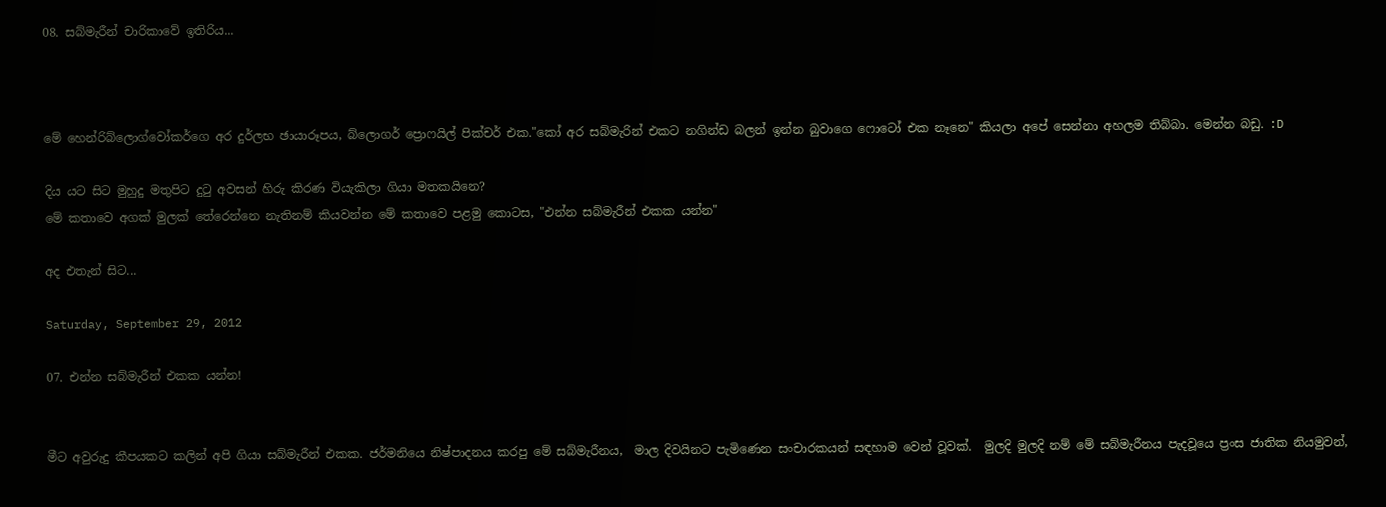08. සබ්මැරීන් චාරිකාවේ ඉතිරිය...



මේ හෙන්රිබ්ලොග්වෝකර්ගෙ අර දුර්ලභ ඡායාරූපය, බ්ලොගර් ප්‍රොෆයිල් පික්චර් එක."කෝ අර සබ්මැරින් එකට නගින්ඩ බලන් ඉන්න බුවාගෙ ෆොටෝ එක නෑනෙ" කියලා අපේ සෙන්නා අහලම තිබ්බා. මෙන්න බඩු. :D

දිය යට සිට මුහුදු මතුපිට දු‍ටු අවසන් හිරු කිරණ වියැකිලා ගියා මතකයිනෙ?
මේ කතාවෙ අගක් මුලක් තේරෙන්නෙ නැතිනම් කියවන්න මේ කතාවෙ පළමු කොටස, "එන්න සබ්මැරීන් එකක යන්න"

අද එතැන් සිට...

Saturday, September 29, 2012

07. එන්න සබ්මැරීන් එකක යන්න!


මීට අවුරුදු කීපයකට කලින් අපි ගියා සබ්මැරීන් එකක. ජර්මනියෙ නිෂ්පාදනය කරපු මේ සබ්මැරීනය,  මාල දිවයිනට පැමිණෙන සංචාරකයන් සඳහාම වෙන් වූවක්.  මුලදි මුලදි නම් මේ සබ්මැරීනය පැදවූයෙ ප්‍රංස ජාතික නියමුවන්,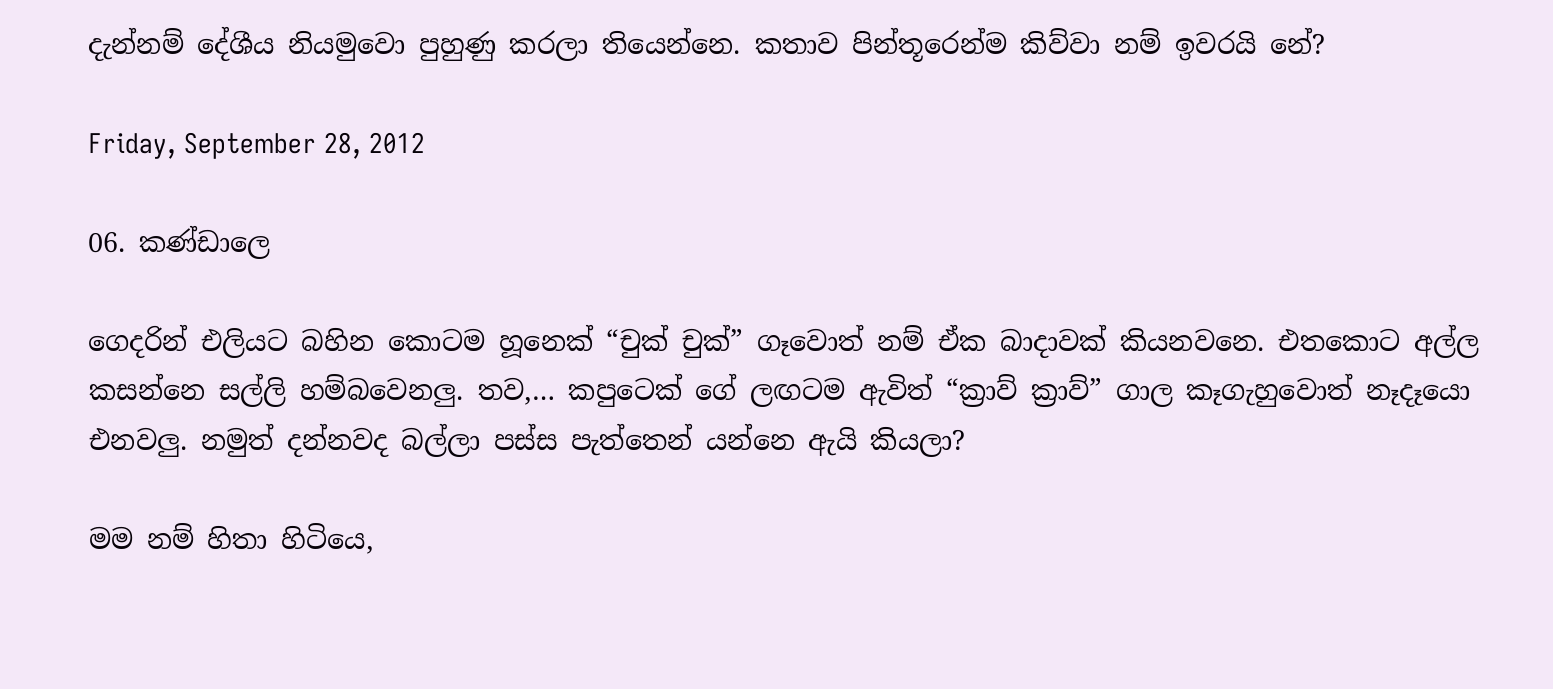දැන්නම් දේශීය නියමුවො පුහුණු කරලා තියෙන්නෙ. කතාව පින්තූරෙන්ම කිව්වා නම් ඉවරයි නේ?

Friday, September 28, 2012

06. කණ්ඩාලෙ

ගෙදරින් එලියට බහින කොටම හූනෙක් “චුක් චුක්” ගෑවොත් නම් ඒක බාදාවක් කියනවනෙ. එතකොට අල්ල කසන්නෙ සල්ලි හම්බවෙනලු. තව,… කපුටෙක් ගේ ලඟටම ඇවිත් “ක්‍රාව් ක්‍රාව්” ගාල කෑගැහුවොත් නෑදෑයො එනවලු. නමුත් දන්නවද බල්ලා පස්ස පැත්තෙන් යන්නෙ ඇයි කියලා?

මම නම් හිතා හිටියෙ,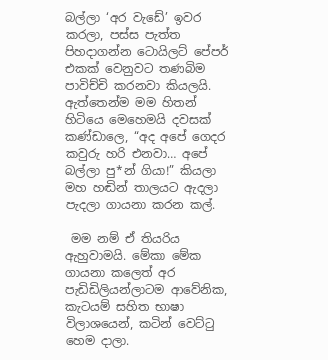බල්ලා ‘අර වැඩේ’ ඉවර කරලා, පස්ස පැත්ත පිහදාගන්න ටොයිලට් පේපර් එකක් වෙනුවට තණබිම පාවිච්චි කරනවා කියලයි. ඇත්තෙන්ම මම හිතන් හිටියෙ මෙහෙමයි දවසක් කණ්ඩාලෙ, “අද අපේ ගෙදර කවුරු හරි එනවා… අපේ බල්ලා පු*න් ගියා!” කියලා මහ හඬින් තාලයට ඇදලා පැදලා ගායනා කරන කල්.

 මම නම් ඒ තියරිය ඇහුවාමයි. මේකා මේක ගායනා කලෙත් අර පැඩිඩිලියන්ලාටම ආවේනික, කැටයම් සහිත භාෂා විලාශයෙන්, කටින් වෙට්‍ටු හෙම දාලා.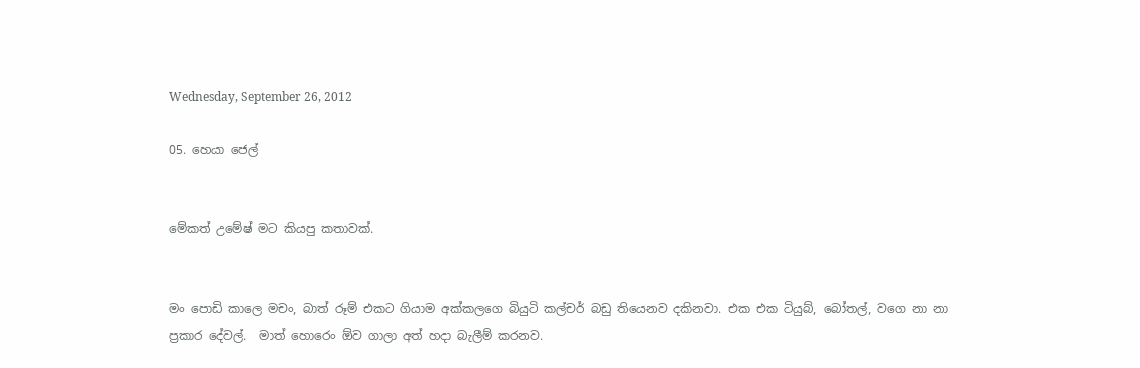Wednesday, September 26, 2012

05. හෙයා ජෙල්


මේකත් උමේෂ් මට කියපු කතාවක්.


මං පොඩි කාලෙ මචං, බාත් රූම් එකට ගියාම අක්කලගෙ බියුටි කල්චර් බඩු තියෙනව දකිනවා. එක එක ටියුබ්, බෝතල්, වගෙ නා නා ප්‍රකාර දේවල්.  මාත් හොරෙං ඕව ගාලා අත් හදා බැලීම් කරනව.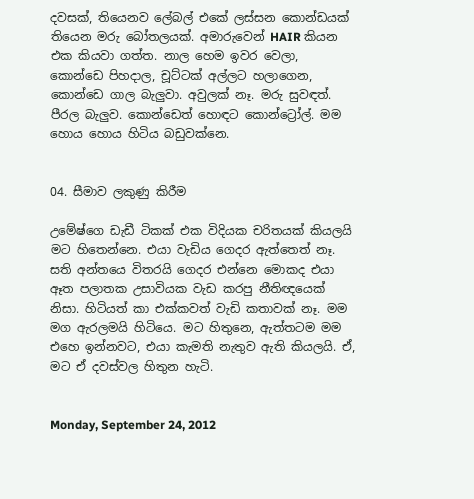දවසක්, තියෙනව ලේබල් එකේ ලස්සන කොන්ඩයක් තියෙන මරු බෝතලයක්. අමාරුවෙන් HAIR කියන එක කියවා ගත්ත. නාල හෙම ඉවර වෙලා, කොන්ඩෙ පිහදාල, චූට්ටක් අල්ලට හලාගෙන, කොන්ඩෙ ගාල බැලුවා. අවුලක් නෑ. මරු සුවඳත්. පීරල බැලුව. කොන්ඩෙත් හොඳට කොන්ට්‍රෝල්. මම හොය හොය හිටිය බඩුවක්නෙ.


04. සීමාව ලකුණු කිරීම

උමේෂ්ගෙ ඩැඩී ටිකක් එක විදියක චරිතයක් කියලයි මට හිතෙන්නෙ. එයා වැඩිය ගෙදර ඇත්තෙත් නෑ. සති අන්තයෙ විතරයි ගෙදර එන්නෙ මොකද එයා ඈත පලාතක උසාවියක වැඩ කරපු නීතිඥයෙක් නිසා. හිටියත් කා එක්කවත් වැඩි කතාවක් නෑ. මම මග ඇරලමයි හිටියෙ. මට හිතුනෙ, ඇත්තටම මම එහෙ ඉන්නවට, එයා කැමති නැතුව ඇති කියලයි. ඒ, මට ඒ දවස්වල හිතුන හැටි.


Monday, September 24, 2012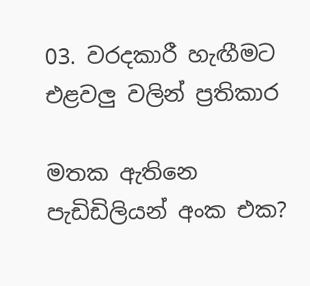03. වරදකාරී හැඟීමට එළවලු වලින් ප්‍රතිකාර

මතක ඇතිනෙ පැඩිඩිලියන් අංක එක?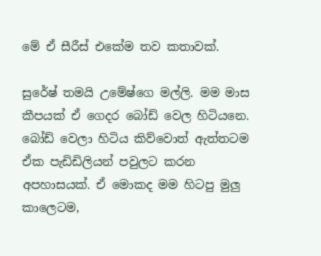මේ ඒ සීරීස් එකේම තව කතාවක්.

සුරේෂ් තමයි උමේෂ්ගෙ මල්ලි. මම මාස කීපයක් ඒ ගෙදර බෝඩ් වෙල හිටියනෙ. බෝඩ් වෙලා හිටිය කිව්වොත් ඇත්තටම ඒක පැඩිඩිලියන් පවුලට කරන අපහාසයක්. ඒ මොකද මම හිටපු මුලු කාලෙටම,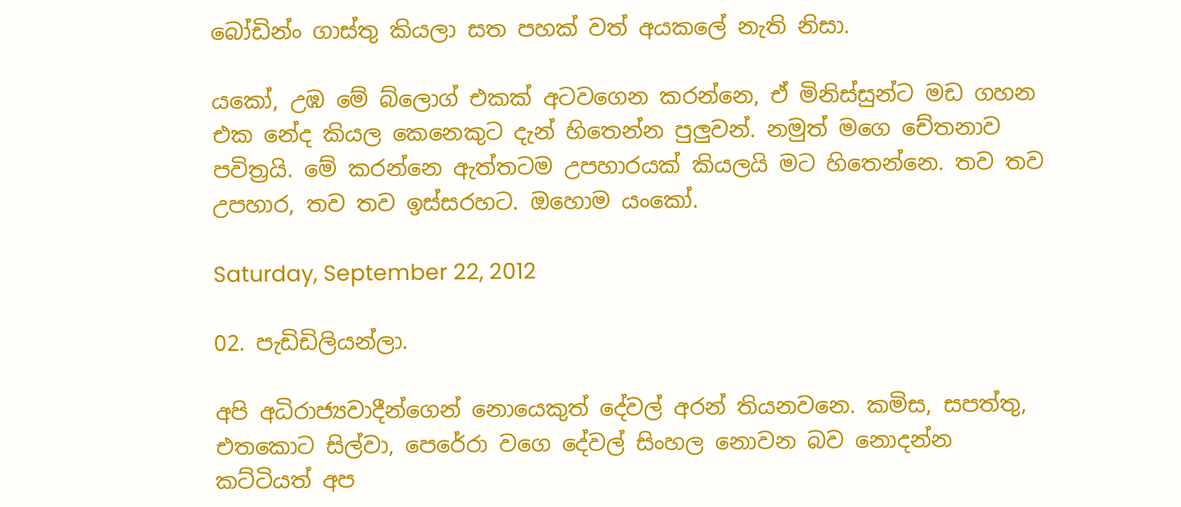බෝඩින්ං ගාස්තු කියලා සත පහක් වත් අයකලේ නැති නිසා.

යකෝ, උඹ මේ බ්ලොග් එකක් අටවගෙන කරන්නෙ, ඒ මිනිස්සුන්ට මඩ ගහන එක නේද කියල කෙනෙකුට දැන් හිතෙන්න පුලුවන්. නමුත් මගෙ චේතනාව පවිත්‍රයි. මේ කරන්නෙ ඇත්තටම උපහාරයක් කියලයි මට හිතෙන්නෙ. තව තව උපහාර, තව තව ඉස්සරහට. ඔහොම යංකෝ.

Saturday, September 22, 2012

02. පැඩිඩිලියන්ලා.

අපි අධිරාජ්‍යවාදීන්ගෙන් නොයෙකුත් දේවල් අරන් තියනවනෙ. කමිස, සපත්තු, එතකොට සිල්වා, පෙරේරා වගෙ දේවල් සිංහල නොවන බව නොදන්න කට්ටියත් අප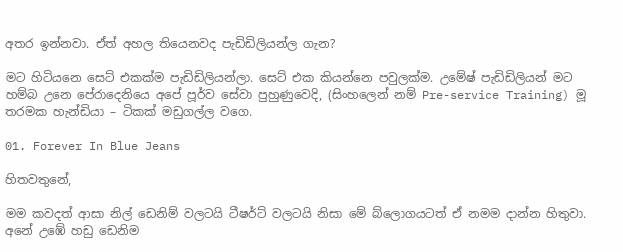අතර ඉන්නවා. ඒත් අහල තියෙනවද පැඩිඩිලියන්ල ගැන?

මට හිටියනෙ සෙට් එකක්ම පැඩිඩිලියන්ලා. සෙට් එක කියන්නෙ පවුලක්ම. උමේෂ් පැඩිඩිලියන් මට හම්බ උනෙ පේරාදෙනියෙ අපේ පූර්ව සේවා පුහුණුවෙදි, (සිංහලෙන් නම් Pre-service Training) මූ තරමක හැන්ඩියා – ටිකක් මඩුගල්ල වගෙ.

01. Forever In Blue Jeans

හිතවතුනේ,

මම කවදත් ආසා නිල් ඩෙනිම් වලටයි ටීෂර්ට් වලටයි නිසා මේ බ්ලොගයටත් ඒ නමම දාන්න හිතුවා. අනේ උඹේ හඩු ඩෙනිම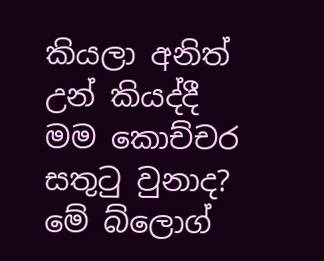කියලා අනිත් උන් කියද්දී මම කොච්චර සතු‍ටු වුනාද? මේ බ්ලොග්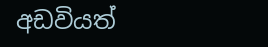අඩවියත්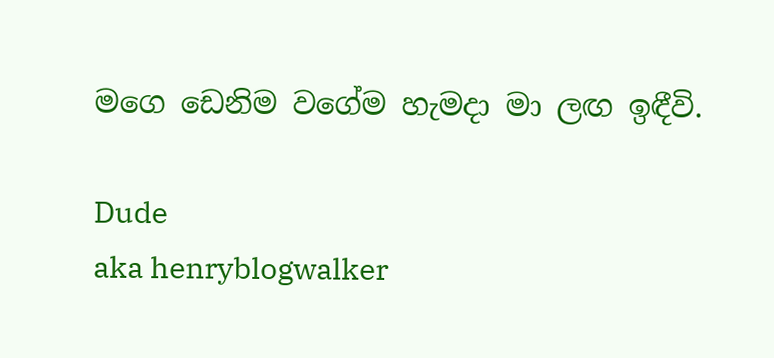මගෙ ඩෙනිම වගේම හැමදා මා ලඟ ඉඳීවි.

Dude
aka henryblogwalker